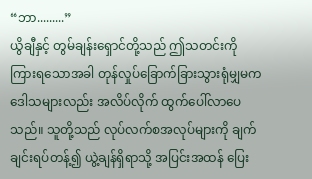“ဘာ.........”
ယွိချီနှင့် တွမ်ချန်းရှောင်တို့သည် ဤသတင်းကို ကြားရသောအခါ တုန်လှုပ်ခြောက်ခြားသွားရုံမျှမက ဒေါသများလည်း အလိပ်လိုက် ထွက်ပေါ်လာပေသည်။ သူတို့သည် လုပ်လက်စအလုပ်များကို ချက်ချင်းရပ်တန့်၍ ယွဲ့ချန်ရှိရာသို့ အပြင်းအထန် ပြေး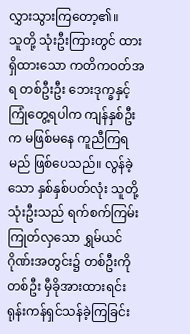လွှားသွားကြတော့၏။
သူတို့ သုံးဦးကြားတွင် ထားရှိထားသော ကတိကဝတ်အရ တစ်ဦးဦး ဘေးဒုက္ခနှင့် ကြုံတွေ့ရပါက ကျန်နှစ်ဦးက မဖြစ်မနေ ကူညီကြရမည် ဖြစ်ပေသည်။ လွန်ခဲ့သော နှစ်နှစ်ပတ်လုံး သူတို့ သုံးဦးသည် ရက်စက်ကြမ်းကြုတ်လှသော ရွှမ်ယင်ဂိုဏ်းအတွင်း၌ တစ်ဦးကိုတစ်ဦး မှီခိုအားထားရင်း ရုန်းကန်ရှင်သန်ခဲ့ကြခြင်း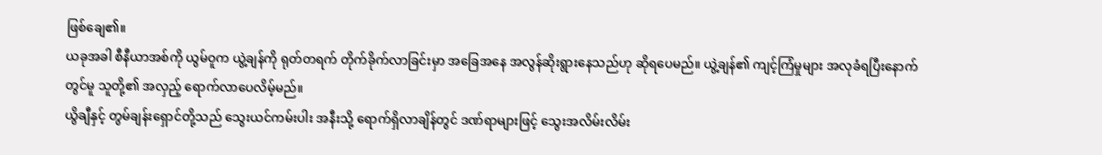ဖြစ်ချေ၏။
ယခုအခါ စီနီယာအစ်ကို ယွမ်ဝူက ယွဲ့ချန်ကို ရုတ်တရက် တိုက်ခိုက်လာခြင်းမှာ အခြေအနေ အလွန်ဆိုးရွားနေသည်ဟု ဆိုရပေမည်။ ယွဲ့ချန်၏ ကျင့်ကြံမှုများ အလုခံရပြီးနောက်တွင်မူ သူတို့၏ အလှည့် ရောက်လာပေလိမ့်မည်။
ယွိချီနှင့် တွမ်ချန်းရှောင်တို့သည် သွေးယင်ကမ်းပါး အနီးသို့ ရောက်ရှိလာချိန်တွင် ဒဏ်ရာများဖြင့် သွေးအလိမ်းလိမ်း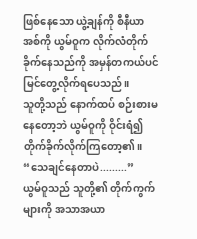ဖြစ်နေသော ယွဲ့ချန်ကို စီနီယာအစ်ကို ယွမ်ဝူက လိုက်လံတိုက်ခိုက်နေသည်ကို အမှန်တကယ်ပင် မြင်တွေ့လိုက်ရပေသည်။
သူတို့သည် နောက်ထပ် စဉ်းစားမနေတော့ဘဲ ယွမ်ဝူကို ဝိုင်းရံ၍ တိုက်ခိုက်လိုက်ကြတော့၏။
“သေချင်နေတာပဲ.........”
ယွမ်ဝူသည် သူတို့၏ တိုက်ကွက်များကို အသာအယာ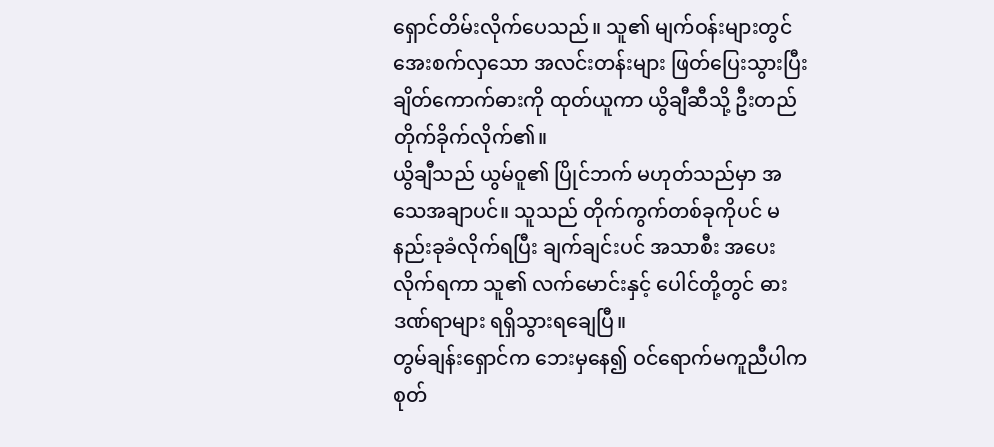ရှောင်တိမ်းလိုက်ပေသည်။ သူ၏ မျက်ဝန်းများတွင် အေးစက်လှသော အလင်းတန်းများ ဖြတ်ပြေးသွားပြီး ချိတ်ကောက်ဓားကို ထုတ်ယူကာ ယွိချီဆီသို့ ဦးတည်တိုက်ခိုက်လိုက်၏။
ယွိချီသည် ယွမ်ဝူ၏ ပြိုင်ဘက် မဟုတ်သည်မှာ အသေအချာပင်။ သူသည် တိုက်ကွက်တစ်ခုကိုပင် မနည်းခုခံလိုက်ရပြီး ချက်ချင်းပင် အသာစီး အပေးလိုက်ရကာ သူ၏ လက်မောင်းနှင့် ပေါင်တို့တွင် ဓားဒဏ်ရာများ ရရှိသွားရချေပြီ။
တွမ်ချန်းရှောင်က ဘေးမှနေ၍ ဝင်ရောက်မကူညီပါက စုတ်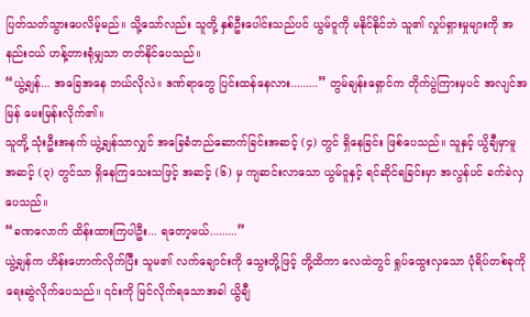ပြတ်သတ်သွားပေလိမ့်မည်။ သို့သော်လည်း သူတို့ နှစ်ဦးပေါင်းသည်ပင် ယွမ်ဝူကို မနိုင်နိုင်ဘဲ သူ၏ လှုပ်ရှားမှုများကို အနည်းငယ် ဟန့်တားရုံမျှသာ တတ်နိုင်ပေသည်။
“ယွဲ့ချန်... အခြေအနေ ဘယ်လိုလဲ။ ဒဏ်ရာတွေ ပြင်းထန်နေလား.........” တွမ်ချန်းရှောင်က တိုက်ပွဲကြားမှပင် အလျင်အမြန် မေးမြန်းလိုက်၏။
သူတို့ သုံးဦးအနက် ယွဲ့ချန်သာလျှင် အခြေခံတည်ဆောက်ခြင်းအဆင့် (၄) တွင် ရှိနေခြင်း ဖြစ်ပေသည်။ သူနှင့် ယွိချီမှာမူ အဆင့် (၃) တွင်သာ ရှိနေကြသေးသဖြင့် အဆင့် (၆) မှ ကျဆင်းလာသော ယွမ်ဝူနှင့် ရင်ဆိုင်ရခြင်းမှာ အလွန်ပင် ခက်ခဲလှပေသည်။
“ခဏလောက် ထိန်းထားကြပါဦး... ရတော့မယ်.........”
ယွဲ့ချန်က ဟိန်းဟောက်လိုက်ပြီး သူမ၏ လက်ချောင်းကို သွေးတို့ဖြင့် တို့ထိကာ လေထဲတွင် ရှုပ်ထွေးလှသော ပုံရိပ်တစ်ခုကို ရေးဆွဲလိုက်ပေသည်။ ၎င်းကို မြင်လိုက်ရသောအခါ ယွိချီ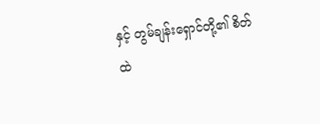နှင့် တွမ်ချန်းရှောင်တို့၏ စိတ်ထဲ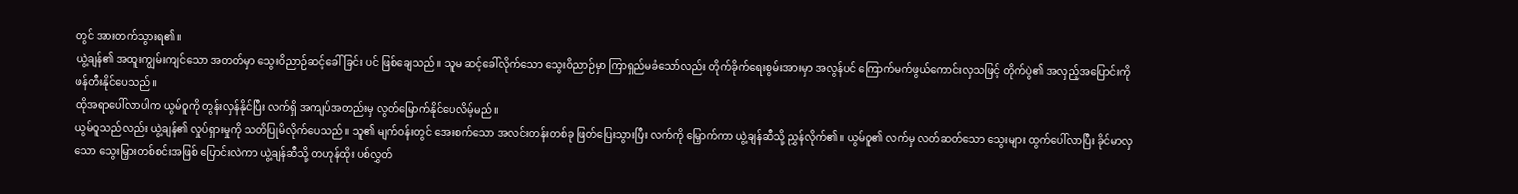တွင် အားတက်သွားရ၏။
ယွဲ့ချန်၏ အထူးကျွမ်းကျင်သော အတတ်မှာ သွေးဝိညာဉ်ဆင့်ခေါ်ခြင်း ပင် ဖြစ်ချေသည်။ သူမ ဆင့်ခေါ်လိုက်သော သွေးဝိညာဉ်မှာ ကြာရှည်မခံသော်လည်း တိုက်ခိုက်ရေးစွမ်းအားမှာ အလွန်ပင် ကြောက်မက်ဖွယ်ကောင်းလှသဖြင့် တိုက်ပွဲ၏ အလှည့်အပြောင်းကို ဖန်တီးနိုင်ပေသည်။
ထိုအရာပေါ်လာပါက ယွမ်ဝူကို တွန်းလှန်နိုင်ပြီး လက်ရှိ အကျပ်အတည်းမှ လွတ်မြောက်နိုင်ပေလိမ့်မည်။
ယွမ်ဝူသည်လည်း ယွဲ့ချန်၏ လှုပ်ရှားမှုကို သတိပြုမိလိုက်ပေသည်။ သူ၏ မျက်ဝန်းတွင် အေးစက်သော အလင်းတန်းတစ်ခု ဖြတ်ပြေးသွားပြီး လက်ကို မြှောက်ကာ ယွဲ့ချန်ဆီသို့ ညွှန်လိုက်၏။ ယွမ်ဝူ၏ လက်မှ လတ်ဆတ်သော သွေးများ ထွက်ပေါ်လာပြီး ခိုင်မာလှသော သွေးမြှားတစ်စင်းအဖြစ် ပြောင်းလဲကာ ယွဲ့ချန်ဆီသို့ တဟုန်ထိုး ပစ်လွှတ်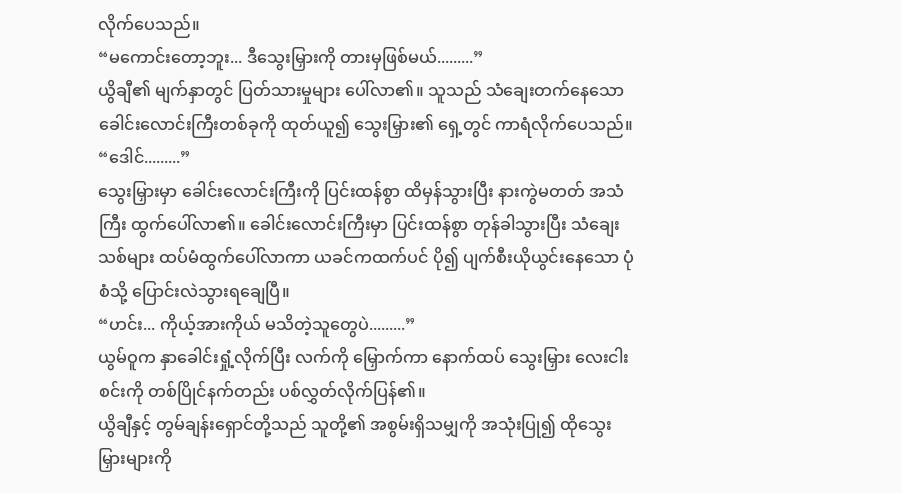လိုက်ပေသည်။
“မကောင်းတော့ဘူး... ဒီသွေးမြှားကို တားမှဖြစ်မယ်.........”
ယွိချီ၏ မျက်နှာတွင် ပြတ်သားမှုများ ပေါ်လာ၏။ သူသည် သံချေးတက်နေသော ခေါင်းလောင်းကြီးတစ်ခုကို ထုတ်ယူ၍ သွေးမြှား၏ ရှေ့တွင် ကာရံလိုက်ပေသည်။
“ဒေါင်.........”
သွေးမြှားမှာ ခေါင်းလောင်းကြီးကို ပြင်းထန်စွာ ထိမှန်သွားပြီး နားကွဲမတတ် အသံကြီး ထွက်ပေါ်လာ၏။ ခေါင်းလောင်းကြီးမှာ ပြင်းထန်စွာ တုန်ခါသွားပြီး သံချေးသစ်များ ထပ်မံထွက်ပေါ်လာကာ ယခင်ကထက်ပင် ပို၍ ပျက်စီးယိုယွင်းနေသော ပုံစံသို့ ပြောင်းလဲသွားရချေပြီ။
“ဟင်း... ကိုယ့်အားကိုယ် မသိတဲ့သူတွေပဲ.........”
ယွမ်ဝူက နှာခေါင်းရှုံ့လိုက်ပြီး လက်ကို မြှောက်ကာ နောက်ထပ် သွေးမြှား လေးငါးစင်းကို တစ်ပြိုင်နက်တည်း ပစ်လွှတ်လိုက်ပြန်၏။
ယွိချီနှင့် တွမ်ချန်းရှောင်တို့သည် သူတို့၏ အစွမ်းရှိသမျှကို အသုံးပြု၍ ထိုသွေးမြှားများကို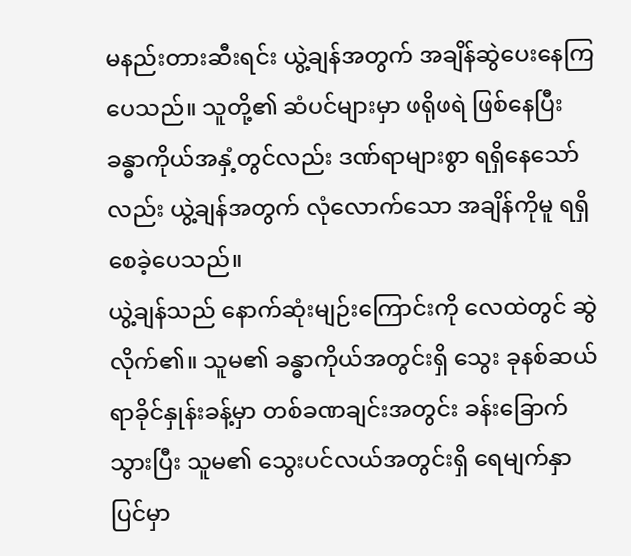မနည်းတားဆီးရင်း ယွဲ့ချန်အတွက် အချိန်ဆွဲပေးနေကြပေသည်။ သူတို့၏ ဆံပင်များမှာ ဖရိုဖရဲ ဖြစ်နေပြီး ခန္ဓာကိုယ်အနှံ့တွင်လည်း ဒဏ်ရာများစွာ ရရှိနေသော်လည်း ယွဲ့ချန်အတွက် လုံလောက်သော အချိန်ကိုမူ ရရှိစေခဲ့ပေသည်။
ယွဲ့ချန်သည် နောက်ဆုံးမျဉ်းကြောင်းကို လေထဲတွင် ဆွဲလိုက်၏။ သူမ၏ ခန္ဓာကိုယ်အတွင်းရှိ သွေး ခုနစ်ဆယ်ရာခိုင်နှုန်းခန့်မှာ တစ်ခဏချင်းအတွင်း ခန်းခြောက်သွားပြီး သူမ၏ သွေးပင်လယ်အတွင်းရှိ ရေမျက်နှာပြင်မှာ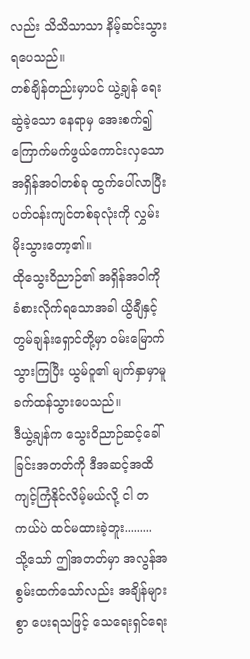လည်း သိသိသာသာ နိမ့်ဆင်းသွားရပေသည်။
တစ်ချိန်တည်းမှာပင် ယွဲ့ချန် ရေးဆွဲခဲ့သော နေရာမှ အေးစက်၍ ကြောက်မက်ဖွယ်ကောင်းလှသော အရှိန်အဝါတစ်ခု ထွက်ပေါ်လာပြီး ပတ်ဝန်းကျင်တစ်ခုလုံးကို လွှမ်းမိုးသွားတော့၏။
ထိုသွေးဝိညာဉ်၏ အရှိန်အဝါကို ခံစားလိုက်ရသောအခါ ယွိချီနှင့် တွမ်ချန်းရှောင်တို့မှာ ဝမ်းမြောက်သွားကြပြီး ယွမ်ဝူ၏ မျက်နှာမှာမူ ခက်ထန်သွားပေသည်။
ဒီယွဲ့ချန်က သွေးဝိညာဉ်ဆင့်ခေါ်ခြင်းအတတ်ကို ဒီအဆင့်အထိ ကျင့်ကြံနိုင်လိမ့်မယ်လို့ ငါ တကယ်ပဲ ထင်မထားခဲ့ဘူး.........
သို့သော် ဤအတတ်မှာ အလွန်အစွမ်းထက်သော်လည်း အချိန်များစွာ ပေးရသဖြင့် သေရေးရှင်ရေး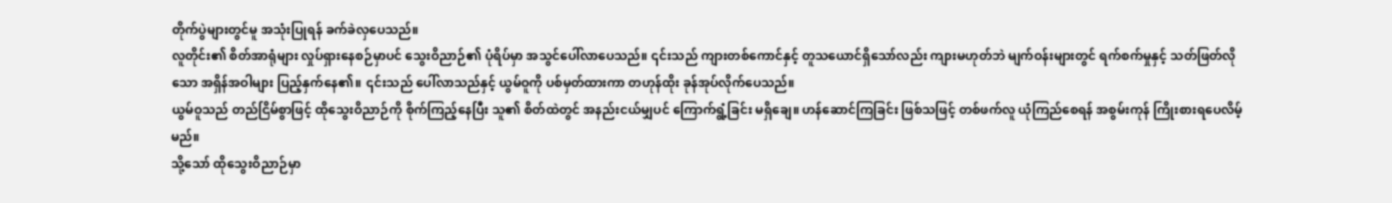တိုက်ပွဲများတွင်မူ အသုံးပြုရန် ခက်ခဲလှပေသည်။
လူတိုင်း၏ စိတ်အာရုံများ လှုပ်ရှားနေစဉ်မှာပင် သွေးဝိညာဉ်၏ ပုံရိပ်မှာ အသွင်ပေါ်လာပေသည်။ ၎င်းသည် ကျားတစ်ကောင်နှင့် တူသယောင်ရှိသော်လည်း ကျားမဟုတ်ဘဲ မျက်ဝန်းများတွင် ရက်စက်မှုနှင့် သတ်ဖြတ်လိုသော အရှိန်အဝါများ ပြည့်နှက်နေ၏။ ၎င်းသည် ပေါ်လာသည်နှင့် ယွမ်ဝူကို ပစ်မှတ်ထားကာ တဟုန်ထိုး ခုန်အုပ်လိုက်ပေသည်။
ယွမ်ဝူသည် တည်ငြိမ်စွာဖြင့် ထိုသွေးဝိညာဉ်ကို စိုက်ကြည့်နေပြီး သူ၏ စိတ်ထဲတွင် အနည်းငယ်မျှပင် ကြောက်ရွံ့ခြင်း မရှိချေ။ ဟန်ဆောင်ကြခြင်း ဖြစ်သဖြင့် တစ်ဖက်လူ ယုံကြည်စေရန် အစွမ်းကုန် ကြိုးစားရပေလိမ့်မည်။
သို့သော် ထိုသွေးဝိညာဉ်မှာ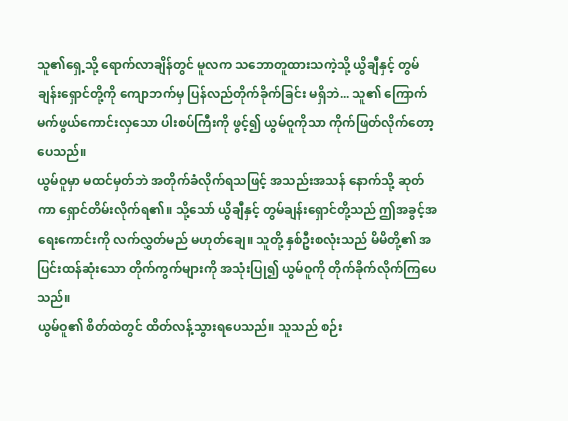သူ၏ရှေ့သို့ ရောက်လာချိန်တွင် မူလက သဘောတူထားသကဲ့သို့ ယွိချီနှင့် တွမ်ချန်းရှောင်တို့ကို ကျောဘက်မှ ပြန်လည်တိုက်ခိုက်ခြင်း မရှိဘဲ... သူ၏ ကြောက်မက်ဖွယ်ကောင်းလှသော ပါးစပ်ကြီးကို ဖွင့်၍ ယွမ်ဝူကိုသာ ကိုက်ဖြတ်လိုက်တော့ပေသည်။
ယွမ်ဝူမှာ မထင်မှတ်ဘဲ အတိုက်ခံလိုက်ရသဖြင့် အသည်းအသန် နောက်သို့ ဆုတ်ကာ ရှောင်တိမ်းလိုက်ရ၏။ သို့သော် ယွိချီနှင့် တွမ်ချန်းရှောင်တို့သည် ဤအခွင့်အရေးကောင်းကို လက်လွှတ်မည် မဟုတ်ချေ။ သူတို့ နှစ်ဦးစလုံးသည် မိမိတို့၏ အပြင်းထန်ဆုံးသော တိုက်ကွက်များကို အသုံးပြု၍ ယွမ်ဝူကို တိုက်ခိုက်လိုက်ကြပေသည်။
ယွမ်ဝူ၏ စိတ်ထဲတွင် ထိတ်လန့်သွားရပေသည်။ သူသည် စဉ်း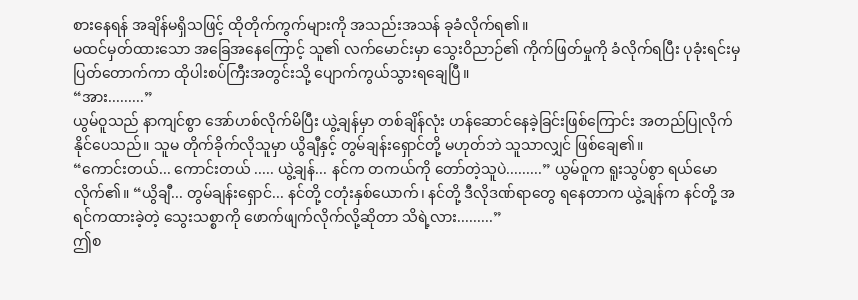စားနေရန် အချိန်မရှိသဖြင့် ထိုတိုက်ကွက်များကို အသည်းအသန် ခုခံလိုက်ရ၏။
မထင်မှတ်ထားသော အခြေအနေကြောင့် သူ၏ လက်မောင်းမှာ သွေးဝိညာဉ်၏ ကိုက်ဖြတ်မှုကို ခံလိုက်ရပြီး ပုခုံးရင်းမှ ပြတ်တောက်ကာ ထိုပါးစပ်ကြီးအတွင်းသို့ ပျောက်ကွယ်သွားရချေပြီ။
“အား.........”
ယွမ်ဝူသည် နာကျင်စွာ အော်ဟစ်လိုက်မိပြီး ယွဲ့ချန်မှာ တစ်ချိန်လုံး ဟန်ဆောင်နေခဲ့ခြင်းဖြစ်ကြောင်း အတည်ပြုလိုက်နိုင်ပေသည်။ သူမ တိုက်ခိုက်လိုသူမှာ ယွိချီနှင့် တွမ်ချန်းရှောင်တို့ မဟုတ်ဘဲ သူသာလျှင် ဖြစ်ချေ၏။
“ကောင်းတယ်... ကောင်းတယ် ..... ယွဲ့ချန်... နင်က တကယ်ကို တော်တဲ့သူပဲ.........” ယွမ်ဝူက ရူးသွပ်စွာ ရယ်မောလိုက်၏။ “ယွိချီ... တွမ်ချန်းရှောင်... နင်တို့ ငတုံးနှစ်ယောက်၊ နင်တို့ ဒီလိုဒဏ်ရာတွေ ရနေတာက ယွဲ့ချန်က နင်တို့ အရင်ကထားခဲ့တဲ့ သွေးသစ္စာကို ဖောက်ဖျက်လိုက်လို့ဆိုတာ သိရဲ့လား.........”
ဤစ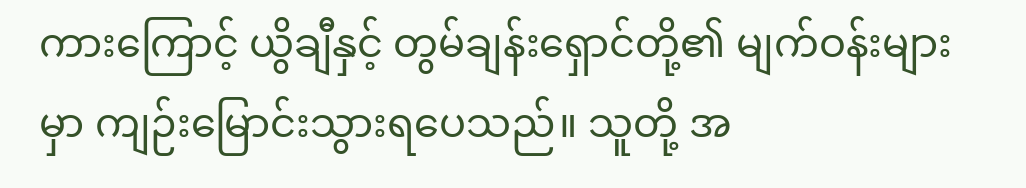ကားကြောင့် ယွိချီနှင့် တွမ်ချန်းရှောင်တို့၏ မျက်ဝန်းများမှာ ကျဉ်းမြောင်းသွားရပေသည်။ သူတို့ အ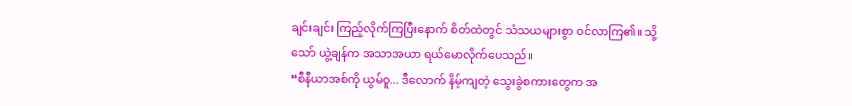ချင်းချင်း ကြည့်လိုက်ကြပြီးနောက် စိတ်ထဲတွင် သံသယများစွာ ဝင်လာကြ၏။ သို့သော် ယွဲ့ချန်က အသာအယာ ရယ်မောလိုက်ပေသည်။
“စီနီယာအစ်ကို ယွမ်ဝူ... ဒီလောက် နိမ့်ကျတဲ့ သွေးခွဲစကားတွေက အ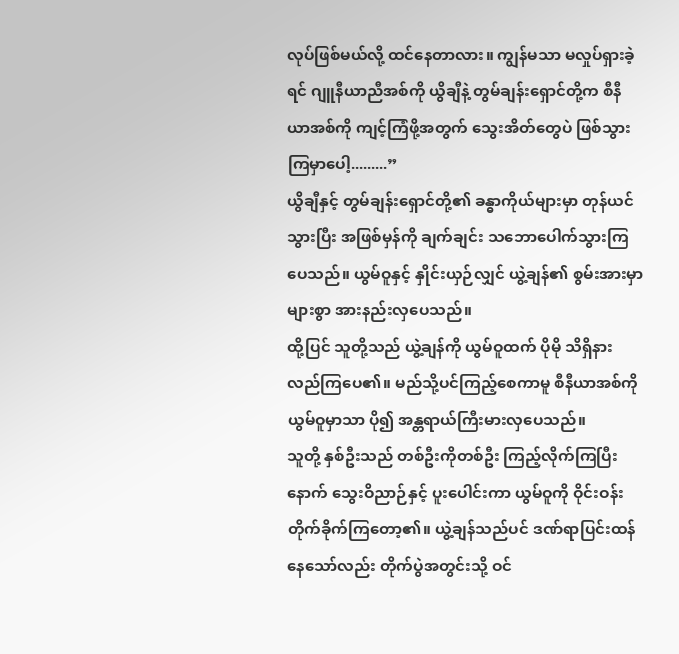လုပ်ဖြစ်မယ်လို့ ထင်နေတာလား။ ကျွန်မသာ မလှုပ်ရှားခဲ့ရင် ဂျူနီယာညီအစ်ကို ယွိချီနဲ့ တွမ်ချန်းရှောင်တို့က စီနီယာအစ်ကို ကျင့်ကြံဖို့အတွက် သွေးအိတ်တွေပဲ ဖြစ်သွားကြမှာပေါ့.........”
ယွိချီနှင့် တွမ်ချန်းရှောင်တို့၏ ခန္ဓာကိုယ်များမှာ တုန်ယင်သွားပြီး အဖြစ်မှန်ကို ချက်ချင်း သဘောပေါက်သွားကြပေသည်။ ယွမ်ဝူနှင့် နှိုင်းယှဉ်လျှင် ယွဲ့ချန်၏ စွမ်းအားမှာ များစွာ အားနည်းလှပေသည်။
ထို့ပြင် သူတို့သည် ယွဲ့ချန်ကို ယွမ်ဝူထက် ပိုမို သိရှိနားလည်ကြပေ၏။ မည်သို့ပင်ကြည့်စေကာမူ စီနီယာအစ်ကို ယွမ်ဝူမှာသာ ပို၍ အန္တရာယ်ကြီးမားလှပေသည်။
သူတို့ နှစ်ဦးသည် တစ်ဦးကိုတစ်ဦး ကြည့်လိုက်ကြပြီးနောက် သွေးဝိညာဉ်နှင့် ပူးပေါင်းကာ ယွမ်ဝူကို ဝိုင်းဝန်းတိုက်ခိုက်ကြတော့၏။ ယွဲ့ချန်သည်ပင် ဒဏ်ရာပြင်းထန်နေသော်လည်း တိုက်ပွဲအတွင်းသို့ ဝင်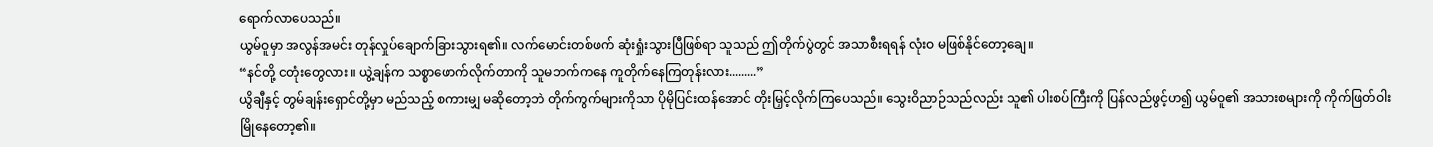ရောက်လာပေသည်။
ယွမ်ဝူမှာ အလွန်အမင်း တုန်လှုပ်ချောက်ခြားသွားရ၏။ လက်မောင်းတစ်ဖက် ဆုံးရှုံးသွားပြီဖြစ်ရာ သူသည် ဤတိုက်ပွဲတွင် အသာစီးရရန် လုံးဝ မဖြစ်နိုင်တော့ချေ။
“နင်တို့ ငတုံးတွေလား။ ယွဲ့ချန်က သစ္စာဖောက်လိုက်တာကို သူမဘက်ကနေ ကူတိုက်နေကြတုန်းလား.........”
ယွိချီနှင့် တွမ်ချန်းရှောင်တို့မှာ မည်သည့် စကားမျှ မဆိုတော့ဘဲ တိုက်ကွက်များကိုသာ ပိုမိုပြင်းထန်အောင် တိုးမြှင့်လိုက်ကြပေသည်။ သွေးဝိညာဉ်သည်လည်း သူ၏ ပါးစပ်ကြီးကို ပြန်လည်ဖွင့်ဟ၍ ယွမ်ဝူ၏ အသားစများကို ကိုက်ဖြတ်ဝါးမြိုနေတော့၏။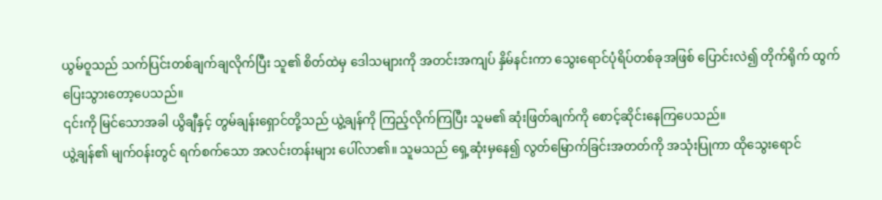ယွမ်ဝူသည် သက်ပြင်းတစ်ချက်ချလိုက်ပြီး သူ၏ စိတ်ထဲမှ ဒေါသများကို အတင်းအကျပ် နှိမ်နင်းကာ သွေးရောင်ပုံရိပ်တစ်ခုအဖြစ် ပြောင်းလဲ၍ တိုက်ရိုက် ထွက်ပြေးသွားတော့ပေသည်။
၎င်းကို မြင်သောအခါ ယွိချီနှင့် တွမ်ချန်းရှောင်တို့သည် ယွဲ့ချန်ကို ကြည့်လိုက်ကြပြီး သူမ၏ ဆုံးဖြတ်ချက်ကို စောင့်ဆိုင်းနေကြပေသည်။
ယွဲ့ချန်၏ မျက်ဝန်းတွင် ရက်စက်သော အလင်းတန်းများ ပေါ်လာ၏။ သူမသည် ရှေ့ဆုံးမှနေ၍ လွတ်မြောက်ခြင်းအတတ်ကို အသုံးပြုကာ ထိုသွေးရောင်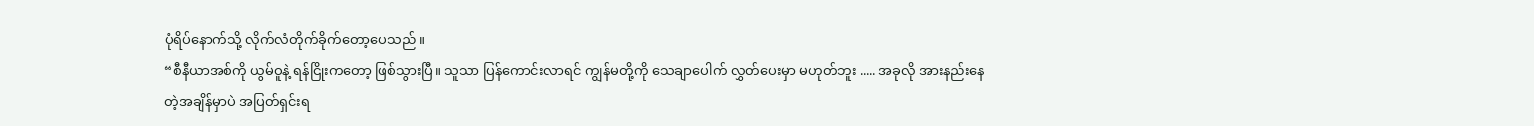ပုံရိပ်နောက်သို့ လိုက်လံတိုက်ခိုက်တော့ပေသည်။
“စီနီယာအစ်ကို ယွမ်ဝူနဲ့ ရန်ငြိုးကတော့ ဖြစ်သွားပြီ။ သူသာ ပြန်ကောင်းလာရင် ကျွန်မတို့ကို သေချာပေါက် လွှတ်ပေးမှာ မဟုတ်ဘူး ..... အခုလို အားနည်းနေတဲ့အချိန်မှာပဲ အပြတ်ရှင်းရ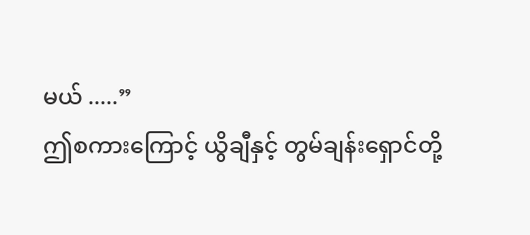မယ် .....”
ဤစကားကြောင့် ယွိချီနှင့် တွမ်ချန်းရှောင်တို့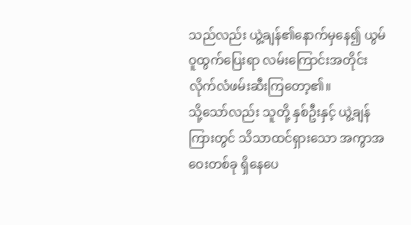သည်လည်း ယွဲ့ချန်၏နောက်မှနေ၍ ယွမ်ဝူထွက်ပြေးရာ လမ်းကြောင်းအတိုင်း လိုက်လံဖမ်းဆီးကြတော့၏။
သို့သော်လည်း သူတို့ နှစ်ဦးနှင့် ယွဲ့ချန်ကြားတွင် သိသာထင်ရှားသော အကွာအဝေးတစ်ခု ရှိနေပေ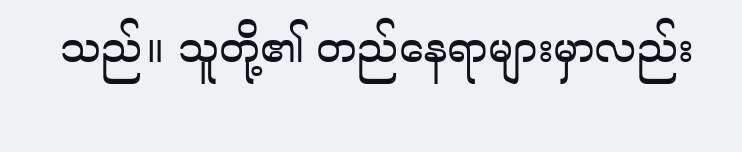သည်။ သူတို့၏ တည်နေရာများမှာလည်း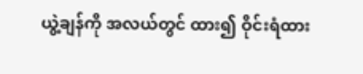ယွဲ့ချန်ကို အလယ်တွင် ထား၍ ဝိုင်းရံထား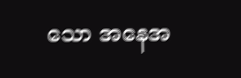သော အနေအ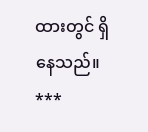ထားတွင် ရှိနေသည်။
***